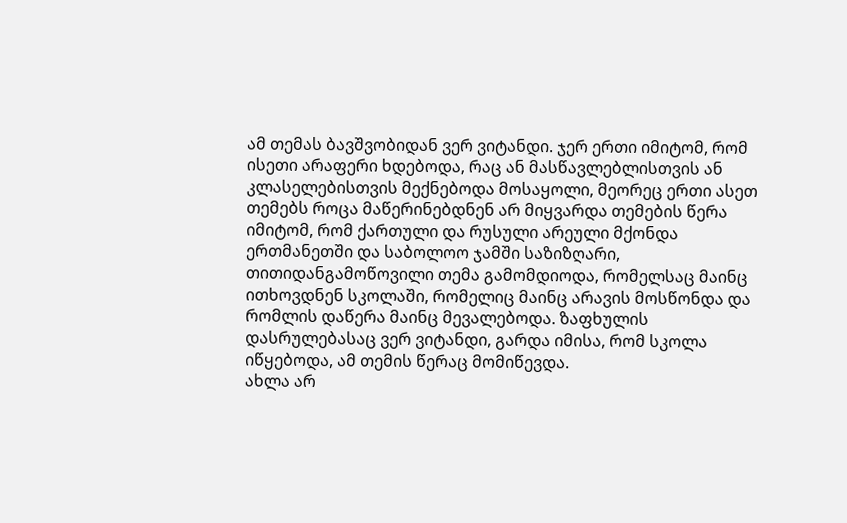ამ თემას ბავშვობიდან ვერ ვიტანდი. ჯერ ერთი იმიტომ, რომ ისეთი არაფერი ხდებოდა, რაც ან მასწავლებლისთვის ან კლასელებისთვის მექნებოდა მოსაყოლი, მეორეც ერთი ასეთ თემებს როცა მაწერინებდნენ არ მიყვარდა თემების წერა იმიტომ, რომ ქართული და რუსული არეული მქონდა ერთმანეთში და საბოლოო ჯამში საზიზღარი, თითიდანგამოწოვილი თემა გამომდიოდა, რომელსაც მაინც ითხოვდნენ სკოლაში, რომელიც მაინც არავის მოსწონდა და რომლის დაწერა მაინც მევალებოდა. ზაფხულის დასრულებასაც ვერ ვიტანდი, გარდა იმისა, რომ სკოლა იწყებოდა, ამ თემის წერაც მომიწევდა.
ახლა არ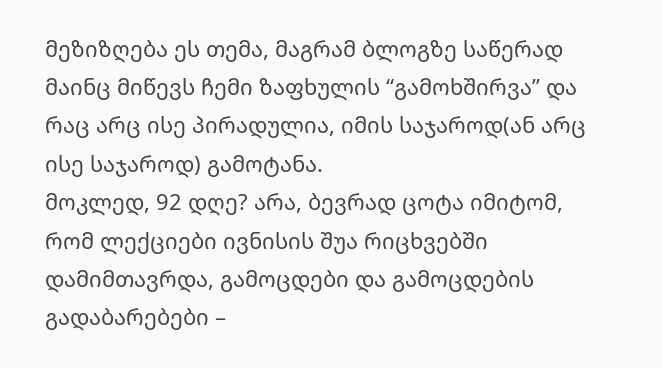მეზიზღება ეს თემა, მაგრამ ბლოგზე საწერად მაინც მიწევს ჩემი ზაფხულის “გამოხშირვა” და რაც არც ისე პირადულია, იმის საჯაროდ(ან არც ისე საჯაროდ) გამოტანა.
მოკლედ, 92 დღე? არა, ბევრად ცოტა იმიტომ, რომ ლექციები ივნისის შუა რიცხვებში დამიმთავრდა, გამოცდები და გამოცდების გადაბარებები –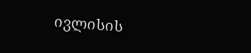ივლისის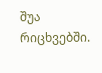შუა რიცხვებში.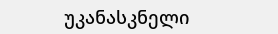უკანასკნელი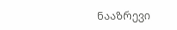ნააზრევი